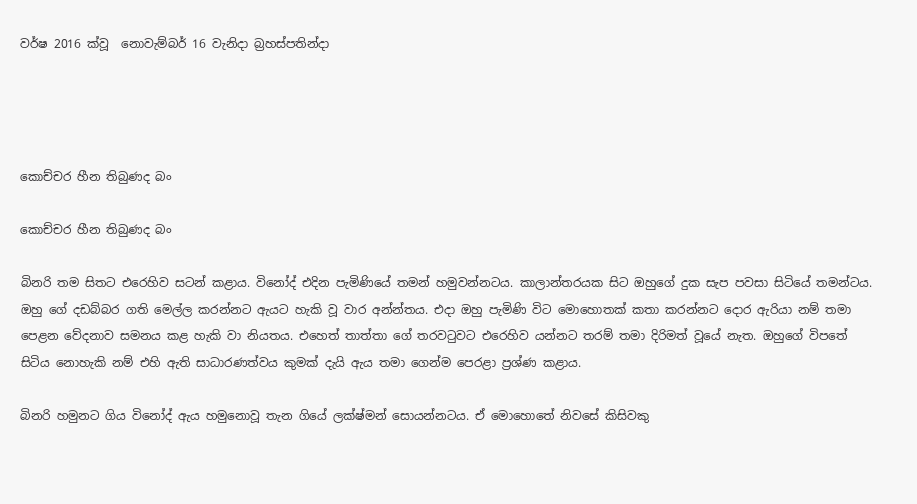වර්ෂ 2016 ක්වූ  නොවැම්බර් 16 වැනිදා බ්‍රහස්පතින්දා




කොච්චර හීන තිබුණද බං

කොච්චර හීන තිබුණද බං

බිනරි තම සිතට එරෙහිව සටන් කළාය. විනෝද් එදින පැමිණියේ තමන් හමුවන්නටය. කාලාන්තරයක සිට ඔහුගේ දුක සැප පවසා සිටියේ තමන්ටය. ඔහු ගේ දඩබ්බර ගති මෙල්ල කරන්නට ඇයට හැකි වූ වාර අන්න්තය. එදා ඔහු පැමිණි විට මොහොතක් කතා කරන්නට දොර ඇරියා නම් තමා පෙළන වේදනාව සමනය කළ හැකි වා නියතය. එහෙත් තාත්තා ගේ තරවටුවට එරෙහිව යන්නට තරම් තමා දිරිමත් වූයේ නැත. ඔහුගේ විපතේ සිටිය නොහැකි නම් එහි ඇති සාධාරණත්වය කුමක් දැයි ඇය තමා ගෙන්ම පෙරළා ප්‍රශ්ණ කළාය.

බිනරි හමුනට ගිය විනෝද් ඇය හමුනොවූ තැන ගියේ ලක්ෂ්මන් සොයන්නටය. ඒ මොහොතේ නිවසේ කිසිවකු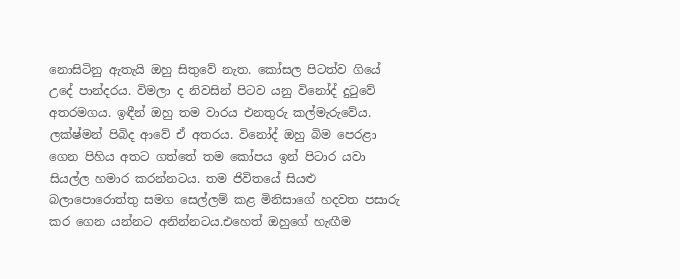නොසිටිනු ඇතැයි ඔහු සිතුවේ නැත. කෝසල පිටත්ව ගියේ උදේ පාන්දරය. විමලා ද නිවසින් පිටව යනු විනෝද් දුටුවේ අතරමගය. ඉඳීන් ඔහු තම වාරය එනතුරු කල්මැරුවේය. ලක්ෂ්මන් පිබිද ආවේ ඒ අතරය. විනෝද් ඔහු බිම පෙරළා ගෙන පිහිය අතට ගත්තේ තම කෝපය ඉන් පිටාර යවා සියල්ල හමාර කරන්නටය. තම ජිවිතයේ සියළු බලාපොරොත්තු සමග සෙල්ලම් කළ මිනිසාගේ හදවත පසාරු කර ගෙන යන්නට අනින්නටය.එහෙත් ඔහුගේ හැඟීම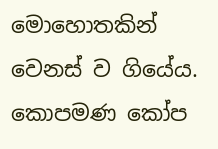මොහොතකින් වෙනස් ව ගියේය. කොපමණ කෝප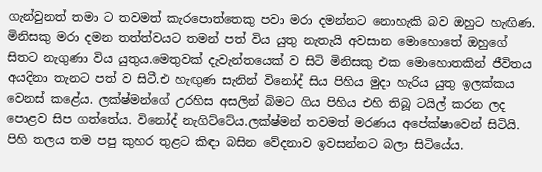ගැන්වුනත් තමා ට තවමත් කැරපොත්තෙකු පවා මරා දමන්නට නොහැකි බව ඔහුට හැඟිණ. මිනිසකු මරා දමන තත්ත්වයට තමන් පත් විය යුතු නැතැයි අවසාන මොහොතේ ඔහුගේ සිතට නැගුණා විය යුතුය.මෙතුවක් දැවැන්තයෙක් ව සිටි මිනිසකු එක මොහොතකින් ජීවිතය අයදිනා තැනට පත් ව සිටී.එ හැඟුණ සැනින් විනෝද් සිය පිහිය මුදා හැරිය යුතු ඉලක්කය වෙනස් කළේය. ලක්ෂ්මන්ගේ උරහිස අසලින් බිමට ගිය පිහිය එහි තිබූ ටයිල් කරන ලද පොළව සිප ගත්තේය. විනෝද් නැගිට්ටේය.ලක්ෂ්මන් තවමත් මරණය අපේක්ෂාවෙන් සිටියි. පිහි තලය තම පපු කුහර තුළට කිඳා බසින වේදනාව ඉවසන්නට බලා සිටියේය.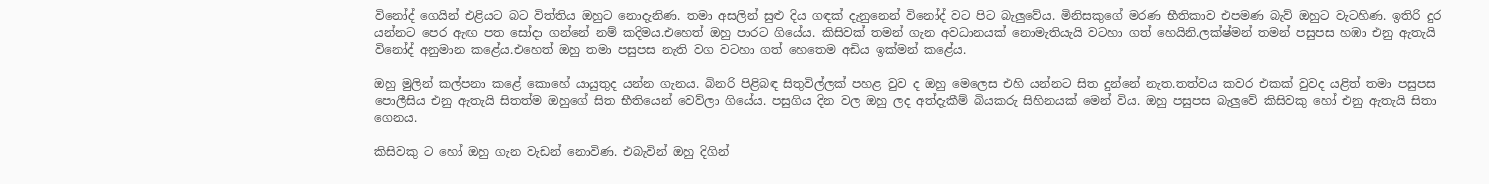විනෝද් ගෙයින් එළියට බට විත්තිය ඔහුට නොදැනිණ. තමා අසලින් සුළු දිය ගඳක් දැනුනෙන් විනෝද් වට පිට බැලුවේය. මිනිසකුගේ මරණ භීතිකාව එපමණ බැව් ඔහුට වැටහිණ. ඉතිරි දුර යන්නට පෙර ඇඟ පත සෝදා ගන්නේ නම් කදිමය.එහෙත් ඔහු පාරට ගියේය. කිසිවක් තමන් ගැන අවධානයක් නොමැතියැයි වටහා ගත් හෙයිනි.ලක්ෂ්මන් තමන් පසුපස හඹා එනු ඇතැයි විනෝද් අනුමාන කළේය.එහෙත් ඔහු තමා පසුපස නැති වග වටහා ගත් හෙතෙම අඩිය ඉක්මන් කළේය.

ඔහු මුලින් කල්පනා කළේ කොහේ යායුතුද යන්න ගැනය. බිනරි පිළිබඳ සිතුවිල්ලක් පහළ වුව ද ඔහු මෙලෙස එහි යන්නට සිත දුන්නේ නැත.තත්වය කවර එකක් වුවද යළිත් තමා පසුපස පොලීසිය එනු ඇතැයි සිතත්ම ඔහුගේ සිත භීතියෙන් වෙව්ලා ගියේය. පසුගිය දින වල ඔහු ලද අත්දැකීම් බියකරු සිහිනයක් මෙන් විය. ඔහු පසුපස බැලුවේ කිසිවකු හෝ එනු ඇතැයි සිතා ගෙනය.

කිසිවකු ට හෝ ඔහු ගැන වැඩන් නොවිණ. එබැවින් ඔහු දිගින්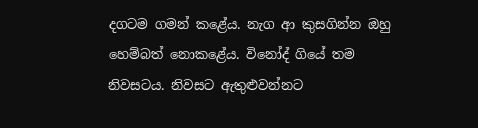දගටම ගමන් කළේය. නැග ආ කුසගින්න ඔහු හෙම්බත් නොකළේය. විනෝද් ගියේ තම නිවසටය. නිවසට ඇතුළුවන්නට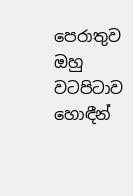පෙරාතුව ඔහු වටපිටාව හොඳීන්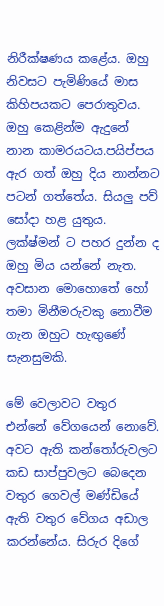නිරීක්ෂණය කළේය. ඔහු නිවසට පැමිණියේ මාස කිහිපයකට පෙරාතුවය. ඔහු කෙළින්ම ඇදුනේ නාන කාමරයටය.පයිප්පය ඇර ගත් ඔහු දිය නාන්නට පටන් ගත්තේය. සියලු පව් සෝදා හළ යුතුය. ලක්ෂ්මන් ට පහර දුන්න ද ඔහු මිය යන්නේ නැත. අවසාන මොහොතේ හෝ තමා මිනීමරුවකු නොවීම ගැන ඔහුට හැඟුණේ සැනසුමකි.

මේ වෙලාවට වතුර එන්නේ වේගයෙන් නොවේ. අවට ඇති කන්තෝරුවලට කඩ සාප්පුවලට බෙදෙන වතුර ගෙවල් මණ්ඩියේ ඇති වතුර වේගය අඩාල කරන්නේය. සිරුර දිගේ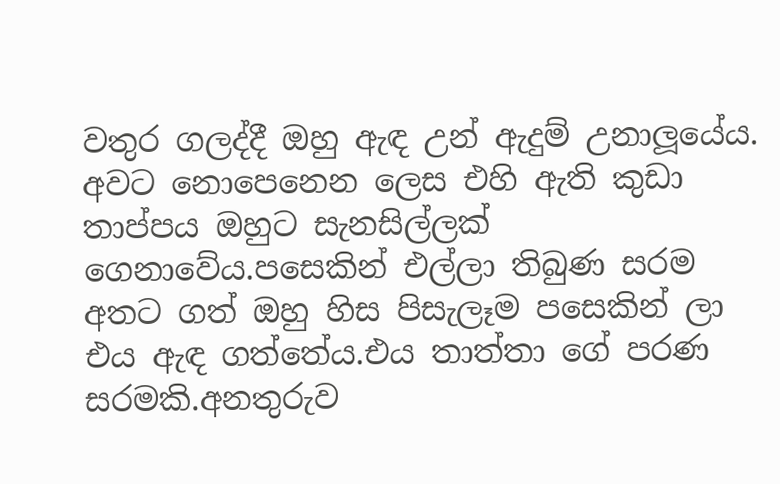වතුර ගලද්දී ඔහු ඇඳ උන් ඇදුම් උනාලූයේය. අවට නොපෙනෙන ලෙස එහි ඇති කුඩා තාප්පය ඔහුට සැනසිල්ලක් ගෙනාවේය.පසෙකින් එල්ලා තිබුණ සරම අතට ගත් ඔහු හිස පිසැලෑම පසෙකින් ලා එය ඇඳ ගත්තේය.එය තාත්තා ගේ පරණ සරමකි.අනතුරුව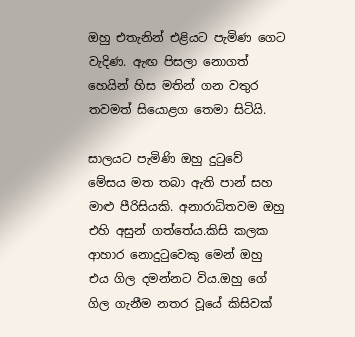ඔහු එතැනින් එළියට පැමිණ ගෙට වැදිණ. ඇඟ පිසලා නොගත් හෙයින් හිස මතින් ගන වතුර තවමත් සියොළග තෙමා සිටියි.

සාලයට පැමිණි ඔහු දුටුවේ මේසය මත තබා ඇති පාන් සහ මාළු පීරිසියකි. අනාරාධිතවම ඔහු එහි අසුන් ගත්තේය.කිසි කලක ආහාර නොදුටුවෙකු මෙන් ඔහු එය ගිල දමන්නට විය.ඔහු ගේ ගිල ගැනීම නතර වූයේ කිසිවක්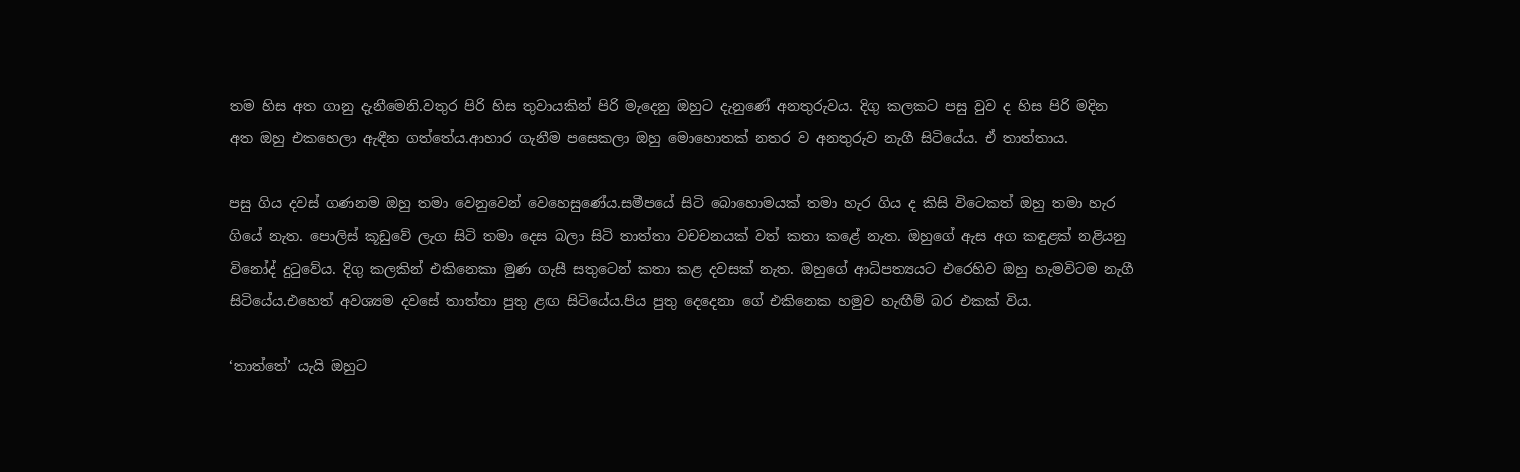තම හිස අත ගානු දැනීමෙනි.වතුර පිරි හිස තුවායකින් පිරි මැදෙනු ඔහුට දැනුණේ අනතුරුවය. දිගු කලකට පසු වුව ද හිස පිරි මදින අත ඔහු එකහෙලා ඇඳීන ගත්තේය.ආහාර ගැනීම පසෙකලා ඔහු මොහොතක් නතර ව අනතුරුව නැගී සිටියේය. ඒ තාත්තාය.

පසු ගිය දවස් ගණනම ඔහු තමා වෙනුවෙන් වෙහෙසුණේය.සමීපයේ සිටි බොහොමයක් තමා හැර ගිය ද කිසි විටෙකත් ඔහු තමා හැර ගියේ නැත. පොලිස් කූඩුවේ ලැග සිටි තමා දෙස බලා සිටි තාත්තා වචචනයක් වත් කතා කළේ නැත. ඔහුගේ ඇස අග කඳුළක් නළියනු විනෝද් දුටුවේය. දිගු කලකින් එකිනෙකා මුණ ගැසී සතුටෙන් කතා කළ දවසක් නැත. ඔහුගේ ආධිපත්‍යයට එරෙහිව ඔහු හැමවිටම නැගී සිටියේය.එහෙත් අවශ්‍යම දවසේ තාත්තා පුතු ළඟ සිටියේය.පිය පුතු දෙදෙනා ගේ එකිනෙක හමුව හැඟීම් බර එකක් විය.

‘තාත්තේ’ යැයි ඔහුට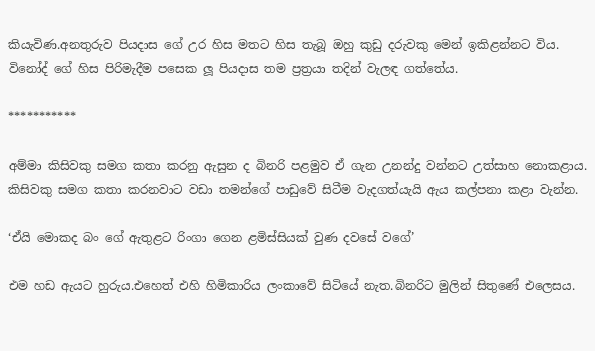කියැවිණ.අනතුරුව පියදාස ගේ උර හිස මතට හිස තැබූ ඔහු කුඩු දරුවකු මෙන් ඉකිළන්නට විය. විනෝද් ගේ හිස පිරිමැදීම පසෙක ලූ පියදාස තම ප්‍රත්‍රයා තදින් වැලඳ ගත්තේය.

***********

අම්මා කිසිවකු සමග කතා කරනු ඇසුන ද බිනරි පළමුව ඒ ගැන උනන්දු වන්නට උත්සාහ නොකළාය. කිසිවකු සමග කතා කරනවාට වඩා තමන්ගේ පාඩුවේ සිටීම වැදගත්යැයි ඇය කල්පනා කළා වැන්න.

‘ඒයි මොකද බං ගේ ඇතුළට රිංගා ගෙන ළමිස්සියක් වුණ දවසේ වගේ’

එම හඩ ඇයට හුරුය.එහෙත් එහි හිමිකාරිය ලංකාවේ සිටියේ නැත.බිනරිට මුලින් සිතුණේ එලෙසය.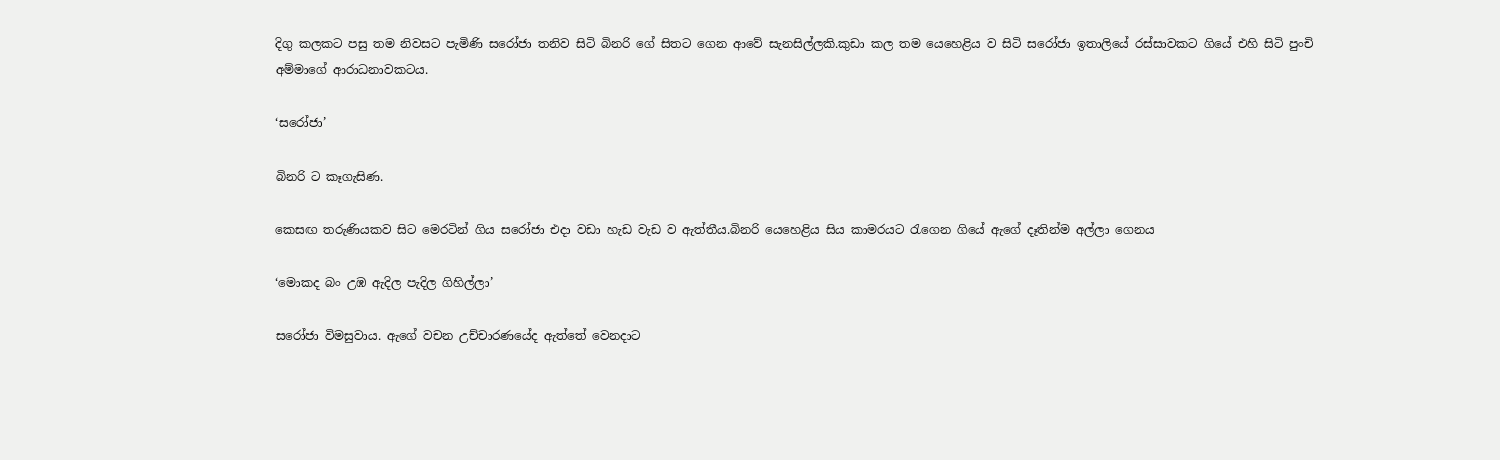දිගු කලකට පසු තම නිවසට පැමිණි සරෝජා තනිව සිටි බිනරි ගේ සිතට ගෙන ආවේ සැනසිල්ලකි.කුඩා කල තම යෙහෙළිය ව සිටි සරෝජා ඉතාලියේ රස්සාවකට ගියේ එහි සිටි පුංචි අම්මාගේ ආරාධනාවකටය.

‘සරෝජා’

බිනරි ට කෑගැසිණ.

කෙසඟ තරුණියකව සිට මෙරටින් ගිය සරෝජා එදා වඩා හැඩ වැඩ ව ඇත්තීය.බිනරි යෙහෙළිය සිය කාමරයට රැගෙන ගියේ ඇගේ දෑතින්ම අල්ලා ගෙනය

‘මොකද බං උඹ ඇදිල පැදිල ගිහිල්ලා’

සරෝජා විමසුවාය. ඇගේ වචන උච්චාරණයේද ඇත්තේ වෙනදාට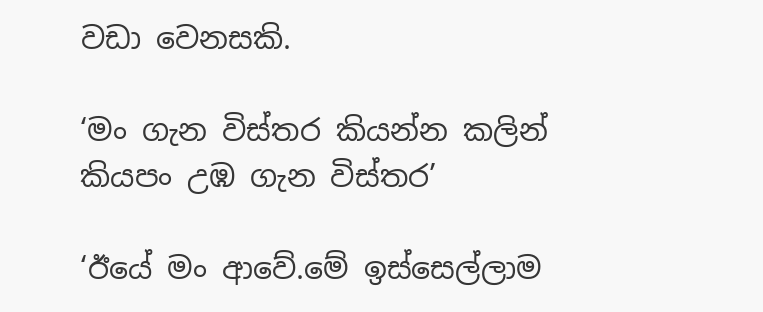වඩා වෙනසකි.

‘මං ගැන විස්තර කියන්න කලින් කියපං උඹ ගැන විස්තර’

‘ඊයේ මං ආවේ.මේ ඉස්සෙල්ලාම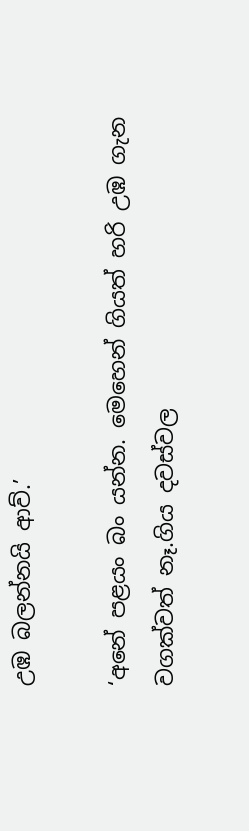උඹ බලන්නයි ආව්.’

‘අනේ පළයං බං යන්න. මෙහෙන් ගියත් හරි උඹ ගැන වගක්වත් නෑ.ගිය දවස්වල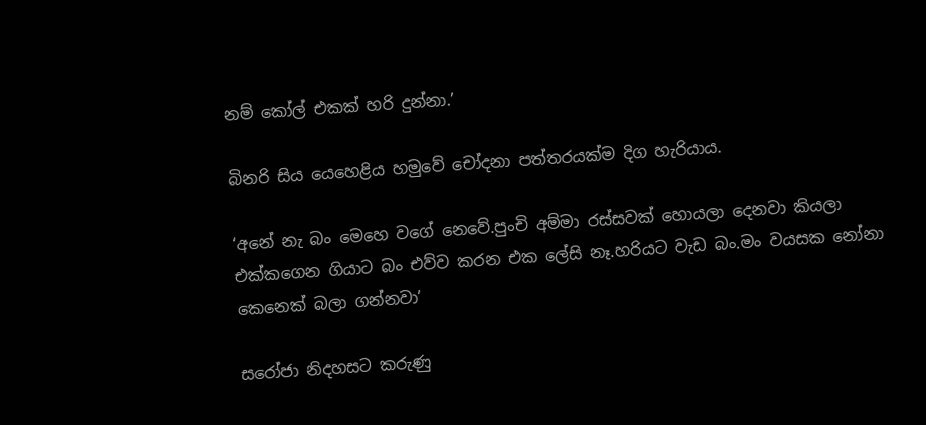නම් කෝල් එකක් හරි දුන්නා.’

බිනරි සිය යෙහෙළිය හමුවේ චෝදනා පත්තරයක්ම දිග හැරියාය.

‘අනේ නැ බං මෙහෙ වගේ නෙවේ.පුංචි අම්මා රස්සවක් හොයලා දෙනවා කියලා එක්කගෙන ගියාට බං එව්ව කරන එක ලේසි නෑ.හරියට වැඩ බං.මං වයසක නෝනා කෙනෙක් බලා ගන්නවා’

සරෝජා නිදහසට කරුණු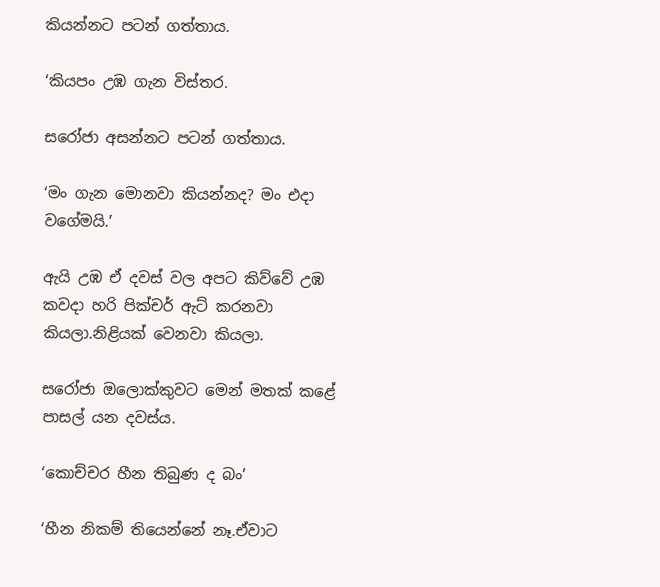කියන්නට පටන් ගත්තාය.

‘කියපං උඹ ගැන විස්තර.

සරෝජා අසන්නට පටන් ගත්තාය.

‘මං ගැන මොනවා කියන්නද? මං එදා වගේමයි.’

ඇයි උඹ ඒ දවස් වල අපට කිව්වේ උඹ කවදා හරි පික්චර් ඇට් කරනවා කියලා.නිළියක් වෙනවා කියලා.

සරෝජා ඔලොක්කුවට මෙන් මතක් කළේ පාසල් යන දවස්ය.

‘කොච්චර හීන තිබුණ ද බං’

‘හීන නිකම් තියෙන්නේ නෑ.ඒවාට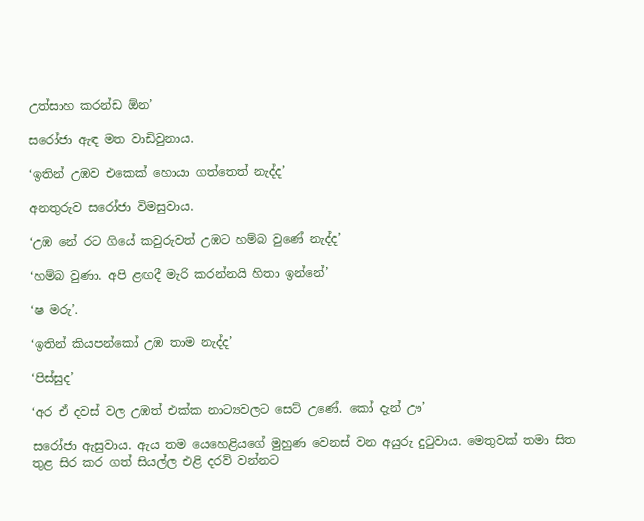උත්සාහ කරන්ඩ ඕන’

සරෝජා ඇඳ මත වාඩිවුනාය.

‘ඉතින් උඹව එකෙක් හොයා ගත්තෙත් නැද්ද’

අනතුරුව සරෝජා විමසුවාය.

‘උඹ නේ රට ගියේ කවුරුවත් උඹට හම්බ වුණේ නැද්ද’

‘හම්බ වුණා. අපි ළඟදී මැරි කරන්නයි හිතා ඉන්නේ’

‘ෂ මරු’.

‘ඉතින් කියපන්කෝ උඹ තාම නැද්ද’

‘පිස්සුද’

‘අර ඒ දවස් වල උඹත් එක්ක නාට්‍යවලට සෙට් උණේ. කෝ දැන් ඌ’

සරෝජා ඇසුවාය. ඇය තම යෙහෙළියගේ මුහුණ වෙනස් වන අයුරු දුටුවාය. මෙතුවක් තමා සිත තුළ සිර කර ගත් සියල්ල එළි දරව් වන්නට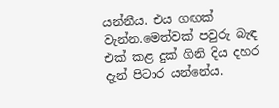යන්නීය. එය ගඟක් වැන්න.මෙත්වක් පවුරු බැඳ එක් කළ දුක් ගිනි දිය දහර දැන් පිටාර යන්නේය.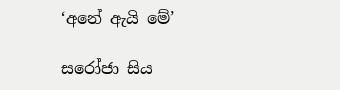‘අනේ ඇයි මේ’

සරෝජා සිය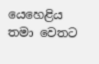යෙහෙළිය තමා වෙතට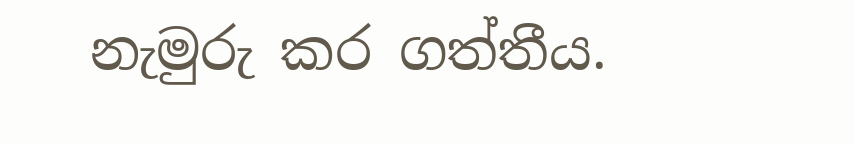නැමුරු කර ගත්තීය.